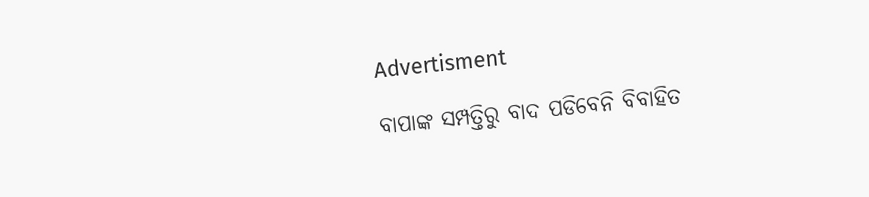Advertisment

ବାପାଙ୍କ ସମ୍ପତ୍ତିରୁ ବାଦ ପଡିବେନି ବିବାହିତ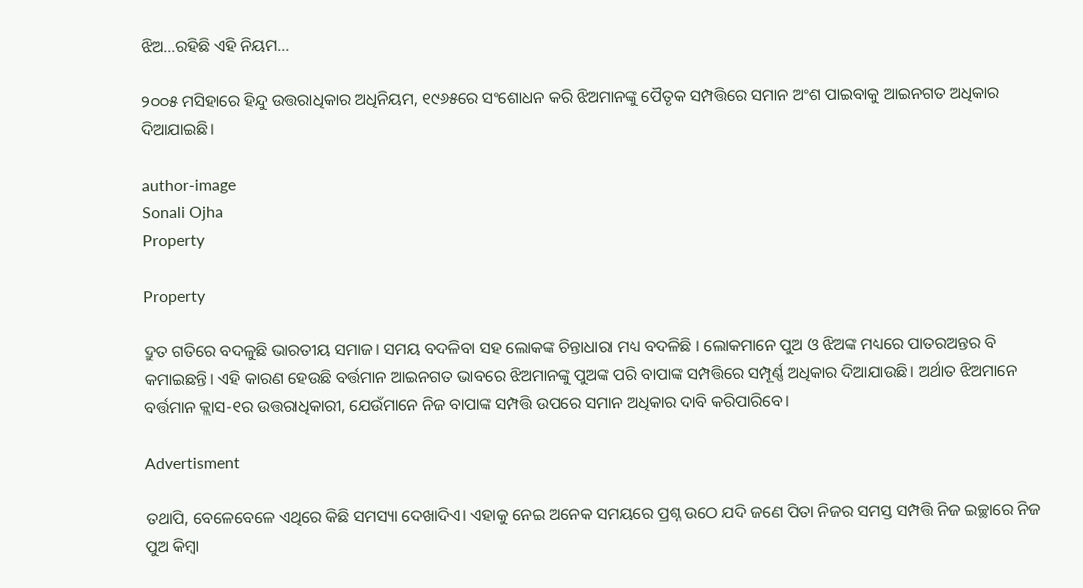ଝିଅ...ରହିଛି ଏହି ନିୟମ...

୨୦୦୫ ମସିହାରେ ହିନ୍ଦୁ ଉତ୍ତରାଧିକାର ଅଧିନିୟମ, ୧୯୬୫ରେ ସଂଶୋଧନ କରି ଝିଅମାନଙ୍କୁ ପୈତୃକ ସମ୍ପତ୍ତିରେ ସମାନ ଅଂଶ ପାଇବାକୁ ଆଇନଗତ ଅଧିକାର ଦିଆଯାଇଛି।

author-image
Sonali Ojha
Property

Property

ଦ୍ରୁତ ଗତିରେ ବଦଳୁଛି ଭାରତୀୟ ସମାଜ। ସମୟ ବଦଳିବା ସହ ଲୋକଙ୍କ ଚିନ୍ତାଧାରା ମଧ୍ୟ ବଦଳିଛି । ଲୋକମାନେ ପୁଅ ଓ ଝିଅଙ୍କ ମଧ୍ୟରେ ପାତରଅନ୍ତର ବି କମାଇଛନ୍ତି। ଏହି କାରଣ ହେଉଛି ବର୍ତ୍ତମାନ ଆଇନଗତ ଭାବରେ ଝିଅମାନଙ୍କୁ ପୁଅଙ୍କ ପରି ବାପାଙ୍କ ସମ୍ପତ୍ତିରେ ସମ୍ପୂର୍ଣ୍ଣ ଅଧିକାର ଦିଆଯାଉଛି। ଅର୍ଥାତ ଝିଅମାନେ ବର୍ତ୍ତମାନ କ୍ଲାସ-୧ର ଉତ୍ତରାଧିକାରୀ, ଯେଉଁମାନେ ନିଜ ବାପାଙ୍କ ସମ୍ପତ୍ତି ଉପରେ ସମାନ ଅଧିକାର ଦାବି କରିପାରିବେ।

Advertisment

ତଥାପି, ବେଳେବେଳେ ଏଥିରେ କିଛି ସମସ୍ୟା ଦେଖାଦିଏ। ଏହାକୁ ନେଇ ଅନେକ ସମୟରେ ପ୍ରଶ୍ନ ଉଠେ ଯଦି ଜଣେ ପିତା ନିଜର ସମସ୍ତ ସମ୍ପତ୍ତି ନିଜ ଇଚ୍ଛାରେ ନିଜ ପୁଅ କିମ୍ବା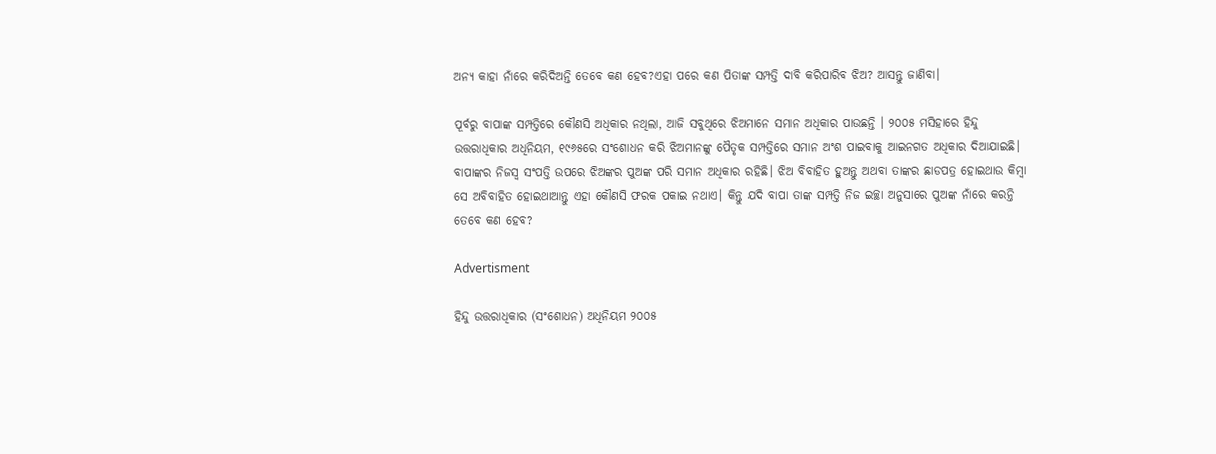ଅନ୍ୟ କାହା ନାଁରେ କରିଦି‌ଅନ୍ତି ତେବେ କଣ ହେବ?ଏହା ପରେ କଣ ପିତାଙ୍କ ସମ୍ପତ୍ତି ଦାବି କରିପାରିବ ଝିଅ? ଆସନ୍ତୁ ଜାଣିବା।

ପୂର୍ବରୁ ବାପାଙ୍କ ସମ୍ପତ୍ତିରେ କୌଣସି ଅଧିକାର ନଥିଲା, ଆଜି ସବୁଥିରେ ଝିଅମାନେ ସମାନ ଅଧିକାର ପାଉଛନ୍ତି । ୨୦୦୫ ମସିହାରେ ହିନ୍ଦୁ ଉତ୍ତରାଧିକାର ଅଧିନିୟମ, ୧୯୬୫ରେ ସଂଶୋଧନ କରି ଝିଅମାନଙ୍କୁ ପୈତୃକ ସମ୍ପତ୍ତିରେ ସମାନ ଅଂଶ ପାଇବାକୁ ଆଇନଗତ ଅଧିକାର ଦିଆଯାଇଛି। ବାପାଙ୍କର ନିଜସ୍ୱ ସଂପତ୍ତି ଉପରେ ଝିଅଙ୍କର ପୁଅଙ୍କ ପରି ସମାନ ଅଧିକାର ରହିଛି। ଝିଅ ବିବାହିତ ହୁଅନ୍ତୁ ଅଥବା ତାଙ୍କର ଛାଡପତ୍ର ହୋଇଥାଉ କିମ୍ବା ସେ ଅବିବାହିତ ହୋଇଥାଆନ୍ତୁ ଏହା କୌଣସି ଫରକ ପକାଇ ନଥାଏ। କିନ୍ତୁ ଯଦି ବାପା ତାଙ୍କ ସମ୍ପତ୍ତି ନିଜ ଇଚ୍ଛା ଅନୁସାରେ ପୁଅଙ୍କ ନାଁରେ କରନ୍ତି ତେବେ କଣ ହେବ?

Advertisment

ହିନ୍ଦୁ ଉତ୍ତରାଧିକାର (ସଂଶୋଧନ) ଅଧିନିୟମ ୨୦୦୫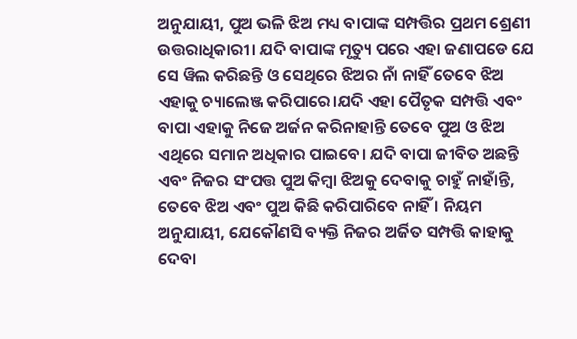ଅନୁଯାୟୀ, ପୁଅ ଭଳି ଝିଅ ମଧ୍ୟ ବାପାଙ୍କ ସମ୍ପତ୍ତିର ପ୍ରଥମ ଶ୍ରେଣୀ ଉତ୍ତରାଧିକାରୀ। ଯଦି ବାପାଙ୍କ ମୃତ୍ୟୁ ପରେ ଏହା ଜଣାପଡେ ଯେ ସେ ୱିଲ କରିଛନ୍ତି ଓ ସେଥିରେ ଝିଅର ନାଁ ନାହିଁ ତେବେ ଝିଅ ଏହାକୁ ଚ୍ୟାଲେଞ୍ଜ କରିପାରେ।ଯଦି ଏହା ପୈତୃକ ସମ୍ପତ୍ତି ଏବଂ ବାପା ଏହାକୁ ନିଜେ ଅର୍ଜନ କରିନାହାନ୍ତି ତେବେ ପୁଅ ଓ ଝିଅ ଏଥିରେ ସମାନ ଅଧିକାର ପାଇବେ। ଯଦି ବାପା ଜୀବିତ ଅଛନ୍ତି ଏବଂ ନିଜର ସଂପତ୍ତ ପୁଅ କିମ୍ୱା ଝିଅକୁ ଦେବାକୁ ଚାହୁଁ ନାହାଁନ୍ତି, ତେବେ ଝିଅ ଏବଂ ପୁଅ କିଛି କରିପାରିବେ ନାହିଁ । ନିୟମ ଅନୁଯାୟୀ, ଯେକୌଣସି ବ୍ୟକ୍ତି ନିଜର ଅର୍ଜିତ ସମ୍ପତ୍ତି କାହାକୁ ଦେବା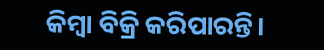କିମ୍ବା ବିକ୍ରି କରିପାରନ୍ତି।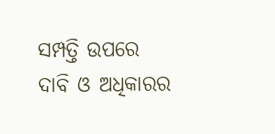ସମ୍ପତ୍ତି ଉପରେ ଦାବି ଓ ଅଧିକାରର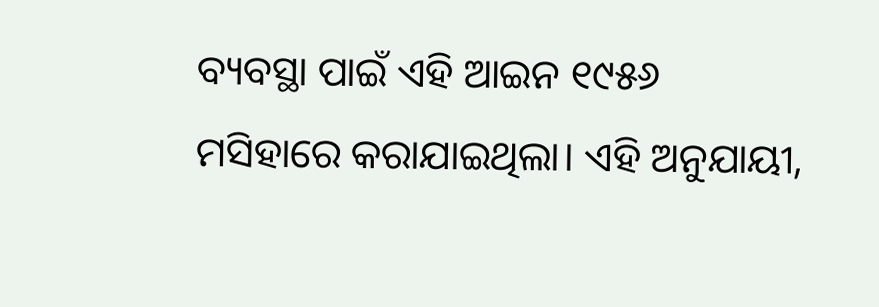ବ୍ୟବସ୍ଥା ପାଇଁ ଏହି ଆଇନ ୧୯୫୬ ମସିହାରେ କରାଯାଇଥିଲା। ଏହି ଅନୁଯାୟୀ,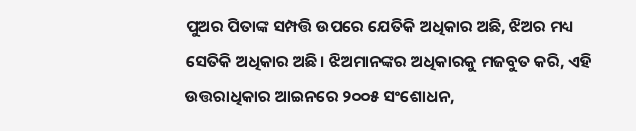ପୁଅର ପିତାଙ୍କ ସମ୍ପତ୍ତି ଉପରେ ଯେତିକି ଅଧିକାର ଅଛି, ଝିଅର ମଧ୍ୟ ସେତିକି ଅଧିକାର ଅଛି। ଝିଅମାନଙ୍କର ଅଧିକାରକୁ ମଜବୁତ କରି, ଏହି ଉତ୍ତରାଧିକାର ଆଇନରେ ୨୦୦୫ ସଂଶୋଧନ,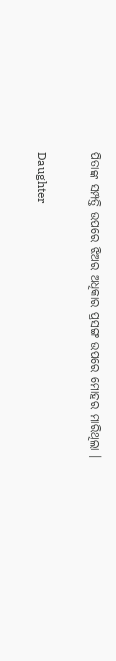ପିତାଙ୍କ ସମ୍ପତ୍ତି ଉପରେ ଝିଅର ଅଧିକାର ପ୍ରସଙ୍ଗ ଉପରେ ମୋହର ମାରିଥିଲା ।

Daughter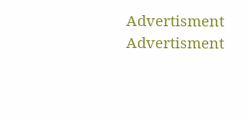Advertisment
Advertisment